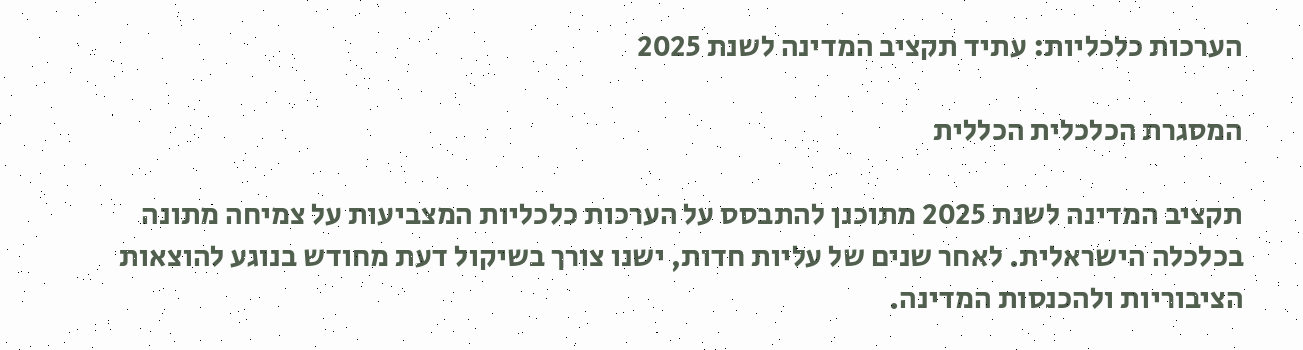הערכות כלכליות: עתיד תקציב המדינה לשנת 2025

המסגרת הכלכלית הכללית

תקציב המדינה לשנת 2025 מתוכנן להתבסס על הערכות כלכליות המצביעות על צמיחה מתונה בכלכלה הישראלית. לאחר שנים של עליות חדות, ישנו צורך בשיקול דעת מחודש בנוגע להוצאות הציבוריות ולהכנסות המדינה.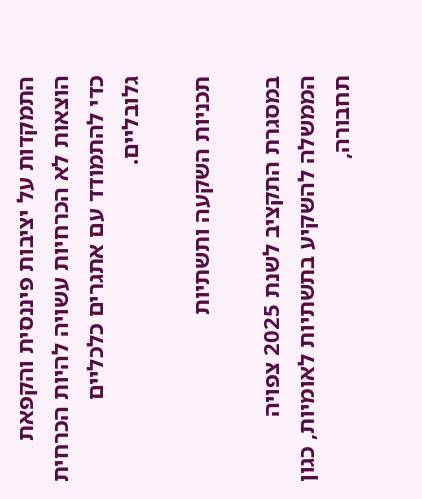התמקדות על יציבות פיננסית והקפאת הוצאות לא הכרחיות עשויה להיות הכרחית כדי להתמודד עם אתגרים כלכליים גלובליים.

תכניות השקעה ותשתיות

במסגרת התקציב לשנת 2025 צפויה הממשלה להשקיע בתשתיות לאומיות, כגון תחבורה,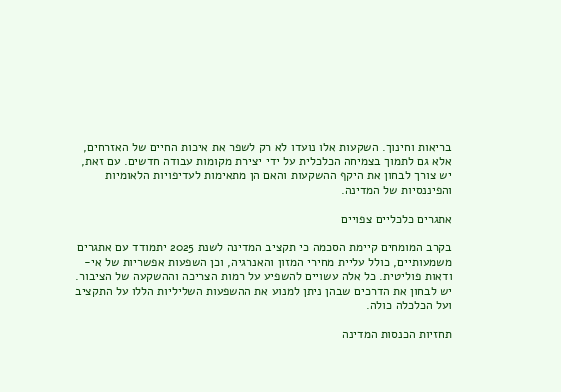בריאות וחינוך. השקעות אלו נועדו לא רק לשפר את איכות החיים של האזרחים, אלא גם לתמוך בצמיחה הכלכלית על ידי יצירת מקומות עבודה חדשים. עם זאת, יש צורך לבחון את היקף ההשקעות והאם הן מתאימות לעדיפויות הלאומיות והפיננסיות של המדינה.

אתגרים כלכליים צפויים

בקרב המומחים קיימת הסכמה כי תקציב המדינה לשנת 2025 יתמודד עם אתגרים משמעותיים, כולל עליית מחירי המזון והאנרגיה, וכן השפעות אפשריות של אי-ודאות פוליטית. כל אלה עשויים להשפיע על רמות הצריכה וההשקעה של הציבור. יש לבחון את הדרכים שבהן ניתן למנוע את ההשפעות השליליות הללו על התקציב ועל הכלכלה כולה.

תחזיות הכנסות המדינה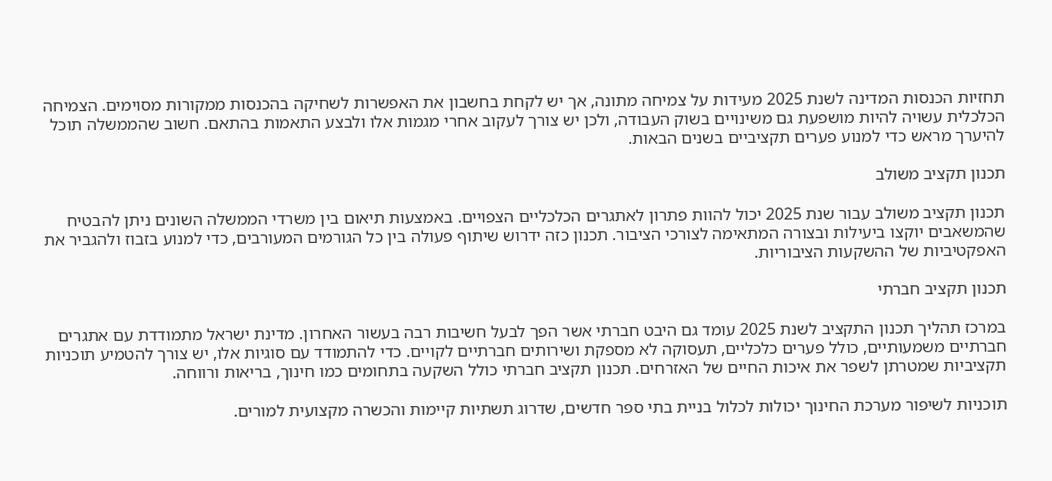תחזיות הכנסות המדינה לשנת 2025 מעידות על צמיחה מתונה, אך יש לקחת בחשבון את האפשרות לשחיקה בהכנסות ממקורות מסוימים. הצמיחה הכלכלית עשויה להיות מושפעת גם משינויים בשוק העבודה, ולכן יש צורך לעקוב אחרי מגמות אלו ולבצע התאמות בהתאם. חשוב שהממשלה תוכל להיערך מראש כדי למנוע פערים תקציביים בשנים הבאות.

תכנון תקציב משולב

תכנון תקציב משולב עבור שנת 2025 יכול להוות פתרון לאתגרים הכלכליים הצפויים. באמצעות תיאום בין משרדי הממשלה השונים ניתן להבטיח שהמשאבים יוקצו ביעילות ובצורה המתאימה לצורכי הציבור. תכנון כזה ידרוש שיתוף פעולה בין כל הגורמים המעורבים, כדי למנוע בזבוז ולהגביר את האפקטיביות של ההשקעות הציבוריות.

תכנון תקציב חברתי

במרכז תהליך תכנון התקציב לשנת 2025 עומד גם היבט חברתי אשר הפך לבעל חשיבות רבה בעשור האחרון. מדינת ישראל מתמודדת עם אתגרים חברתיים משמעותיים, כולל פערים כלכליים, תעסוקה לא מספקת ושירותים חברתיים לקויים. כדי להתמודד עם סוגיות אלו, יש צורך להטמיע תוכניות תקציביות שמטרתן לשפר את איכות החיים של האזרחים. תכנון תקציב חברתי כולל השקעה בתחומים כמו חינוך, בריאות ורווחה.

תוכניות לשיפור מערכת החינוך יכולות לכלול בניית בתי ספר חדשים, שדרוג תשתיות קיימות והכשרה מקצועית למורים.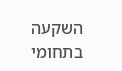השקעה בתחומי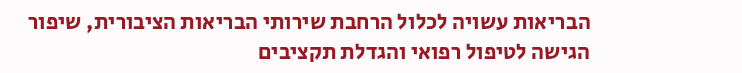הבריאות עשויה לכלול הרחבת שירותי הבריאות הציבורית, שיפור הגישה לטיפול רפואי והגדלת תקציבים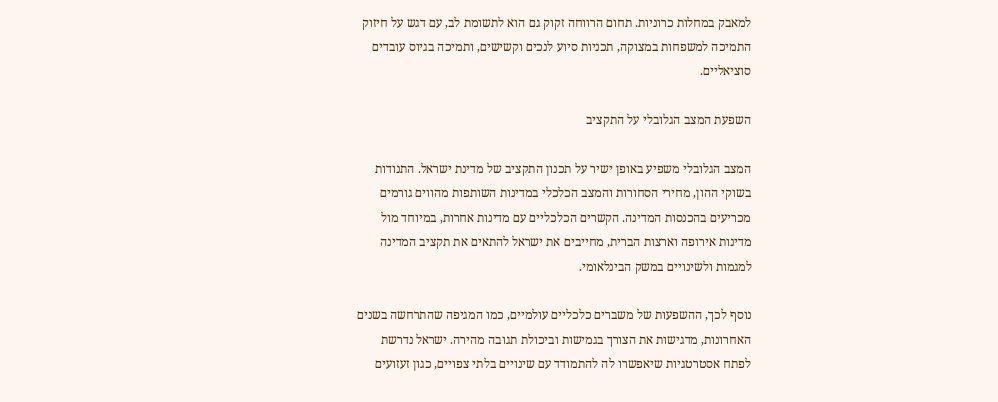למאבק במחלות כרוניות. תחום הרווחה זקוק גם הוא לתשומת לב, עם דגש על חיזוק התמיכה למשפחות במצוקה, תכניות סיוע לנכים וקשישים, ותמיכה בגיוס עובדים סוציאליים.

השפעת המצב הגלובלי על התקציב

המצב הגלובלי משפיע באופן ישיר על תכנון התקציב של מדינת ישראל. התנודות בשוקי ההון, מחירי הסחורות והמצב הכלכלי במדינות השותפות מהווים גורמים מכריעים בהכנסות המדינה. הקשרים הכלכליים עם מדינות אחרות, במיוחד מול מדינות אירופה וארצות הברית, מחייבים את ישראל להתאים את תקציב המדינה למגמות ולשינויים במשק הבינלאומי.

נוסף לכך, ההשפעות של משברים כלכליים עולמיים, כמו המגיפה שהתרחשה בשנים האחרונות, מדגישות את הצורך בגמישות וביכולת תגובה מהירה. ישראל נדרשת לפתח אסטרטגיות שיאפשרו לה להתמודד עם שינויים בלתי צפויים, כגון זעזועים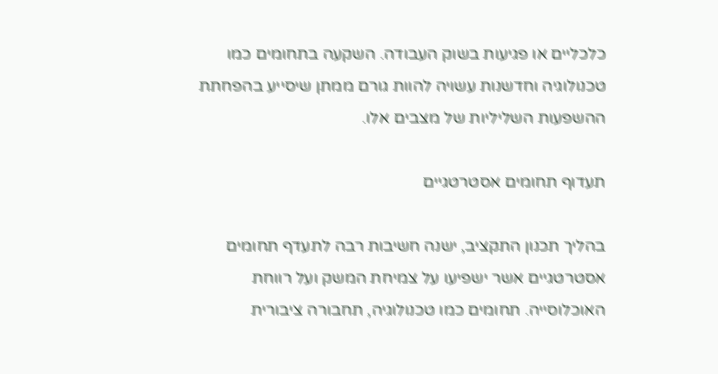כלכליים או פגיעות בשוק העבודה. השקעה בתחומים כמו טכנולוגיה וחדשנות עשויה להוות גורם ממתן שיסייע בהפחתת ההשפעות השליליות של מצבים אלו.

תעדוף תחומים אסטרטגיים

בהליך תכנון התקציב, ישנה חשיבות רבה לתעדף תחומים אסטרטגיים אשר ישפיעו על צמיחת המשק ועל רווחת האוכלוסייה. תחומים כמו טכנולוגיה, תחבורה ציבורית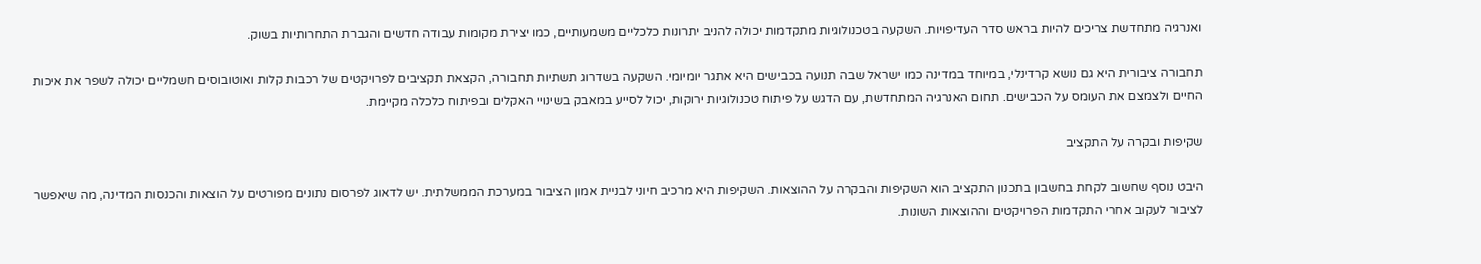ואנרגיה מתחדשת צריכים להיות בראש סדר העדיפויות. השקעה בטכנולוגיות מתקדמות יכולה להניב יתרונות כלכליים משמעותיים, כמו יצירת מקומות עבודה חדשים והגברת התחרותיות בשוק.

תחבורה ציבורית היא גם נושא קרדינלי, במיוחד במדינה כמו ישראל שבה תנועה בכבישים היא אתגר יומיומי. השקעה בשדרוג תשתיות תחבורה, הקצאת תקציבים לפרויקטים של רכבות קלות ואוטובוסים חשמליים יכולה לשפר את איכות החיים ולצמצם את העומס על הכבישים. תחום האנרגיה המתחדשת, עם הדגש על פיתוח טכנולוגיות ירוקות, יכול לסייע במאבק בשינויי האקלים ובפיתוח כלכלה מקיימת.

שקיפות ובקרה על התקציב

היבט נוסף שחשוב לקחת בחשבון בתכנון התקציב הוא השקיפות והבקרה על ההוצאות. השקיפות היא מרכיב חיוני לבניית אמון הציבור במערכת הממשלתית. יש לדאוג לפרסום נתונים מפורטים על הוצאות והכנסות המדינה, מה שיאפשר לציבור לעקוב אחרי התקדמות הפרויקטים וההוצאות השונות.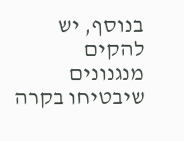בנוסף, יש להקים מנגנונים שיבטיחו בקרה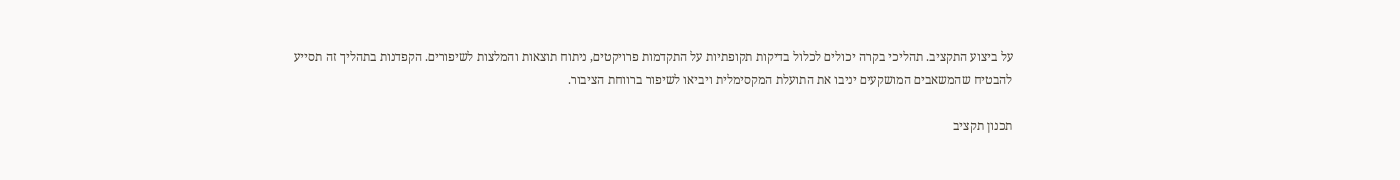על ביצוע התקציב. תהליכי בקרה יכולים לכלול בדיקות תקופתיות על התקדמות פרויקטים, ניתוח תוצאות והמלצות לשיפורים. הקפדנות בתהליך זה תסייע להבטיח שהמשאבים המושקעים יניבו את התועלת המקסימלית ויביאו לשיפור ברווחת הציבור.

תכנון תקציב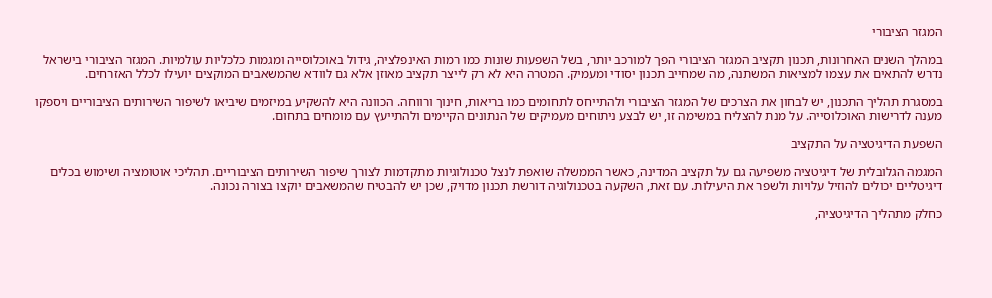המגזר הציבורי

במהלך השנים האחרונות, תכנון תקציב המגזר הציבורי הפך למורכב יותר, בשל השפעות שונות כמו רמות האינפלציה, גידול באוכלוסייה ומגמות כלכליות עולמיות. המגזר הציבורי בישראל נדרש להתאים את עצמו למציאות המשתנה, מה שמחייב תכנון יסודי ומעמיק. המטרה היא לא רק לייצר תקציב מאוזן אלא גם לוודא שהמשאבים המוקצים יועילו לכלל האזרחים.

במסגרת תהליך התכנון, יש לבחון את הצרכים של המגזר הציבורי ולהתייחס לתחומים כמו בריאות, חינוך ורווחה. הכוונה היא להשקיע במיזמים שיביאו לשיפור השירותים הציבוריים ויספקו מענה לדרישות האוכלוסייה. על מנת להצליח במשימה זו, יש לבצע ניתוחים מעמיקים של הנתונים הקיימים ולהתייעץ עם מומחים בתחום.

השפעת הדיגיטציה על התקציב

המגמה הגלובלית של דיגיטציה משפיעה גם על תקציב המדינה, כאשר הממשלה שואפת לנצל טכנולוגיות מתקדמות לצורך שיפור השירותים הציבוריים. תהליכי אוטומציה ושימוש בכלים דיגיטליים יכולים להוזיל עלויות ולשפר את היעילות. עם זאת, השקעה בטכנולוגיה דורשת תכנון מדויק, שכן יש להבטיח שהמשאבים יוקצו בצורה נכונה.

כחלק מתהליך הדיגיטציה,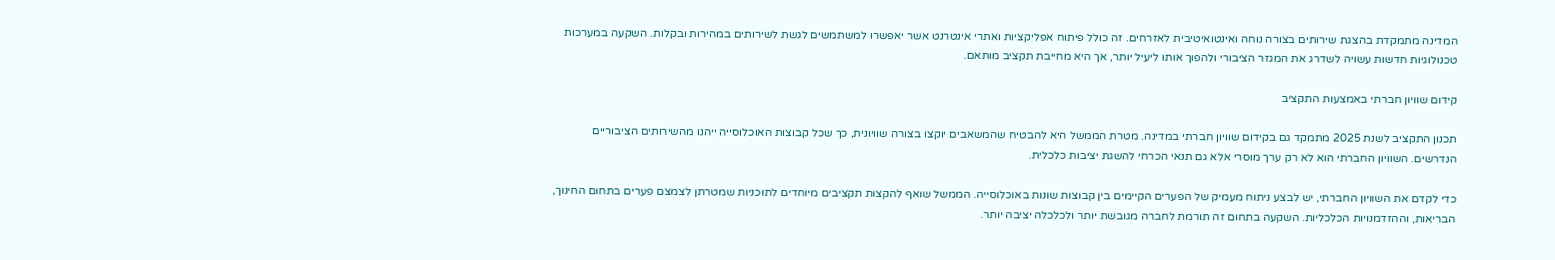המדינה מתמקדת בהצגת שירותים בצורה נוחה ואינטואיטיבית לאזרחים. זה כולל פיתוח אפליקציות ואתרי אינטרנט אשר יאפשרו למשתמשים לגשת לשירותים במהירות ובקלות. השקעה במערכות טכנולוגיות חדשות עשויה לשדרג את המגזר הציבורי ולהפוך אותו ליעיל יותר, אך היא מחייבת תקציב מותאם.

קידום שוויון חברתי באמצעות התקציב

תכנון התקציב לשנת 2025 מתמקד גם בקידום שוויון חברתי במדינה. מטרת הממשל היא להבטיח שהמשאבים יוקצו בצורה שוויונית, כך שכל קבוצות האוכלוסייה ייהנו מהשירותים הציבוריים הנדרשים. השוויון החברתי הוא לא רק ערך מוסרי אלא גם תנאי הכרחי להשגת יציבות כלכלית.

כדי לקדם את השוויון החברתי, יש לבצע ניתוח מעמיק של הפערים הקיימים בין קבוצות שונות באוכלוסייה. הממשל שואף להקצות תקציבים מיוחדים לתוכניות שמטרתן לצמצם פערים בתחום החינוך, הבריאות, וההזדמנויות הכלכליות. השקעה בתחום זה תורמת לחברה מגובשת יותר ולכלכלה יציבה יותר.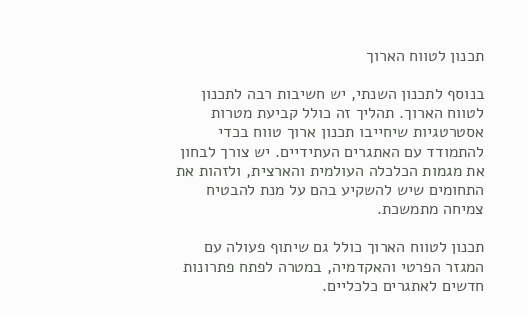תכנון לטווח הארוך

בנוסף לתכנון השנתי, יש חשיבות רבה לתכנון לטווח הארוך. תהליך זה כולל קביעת מטרות אסטרטגיות שיחייבו תכנון ארוך טווח בכדי להתמודד עם האתגרים העתידיים. יש צורך לבחון את מגמות הכלכלה העולמית והארצית, ולזהות את התחומים שיש להשקיע בהם על מנת להבטיח צמיחה מתמשכת.

תכנון לטווח הארוך כולל גם שיתוף פעולה עם המגזר הפרטי והאקדמיה, במטרה לפתח פתרונות חדשים לאתגרים כלכליים.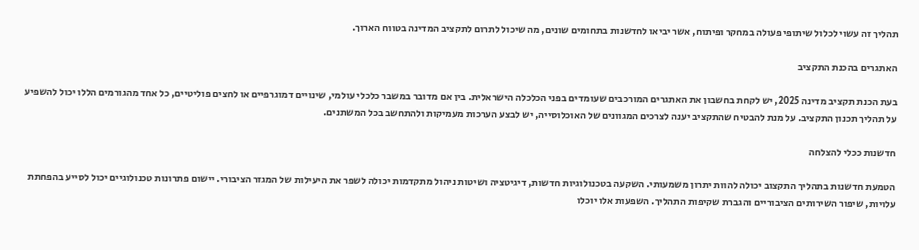תהליך זה עשוי לכלול שיתופי פעולה במחקר ופיתוח, אשר יביאו לחדשנות בתחומים שונים, מה שיכול לתרום לתקציב המדינה בטווח הארוך.

האתגרים בהכנת התקציב

בעת הכנת תקציב מדינה 2025, יש לקחת בחשבון את האתגרים המורכבים שעומדים בפני הכלכלה הישראלית. בין אם מדובר במשבר כלכלי עולמי, שינויים דמוגרפיים או לחצים פוליטיים, כל אחד מהגורמים הללו יכול להשפיע על תהליך תכנון התקציב. על מנת להבטיח שהתקציב יענה לצרכים המגוונים של האוכלוסייה, יש לבצע הערכות מעמיקות ולהתחשב בכל המשתנים.

חדשנות ככלי להצלחה

הטמעת חדשנות בתהליך התקצוב יכולה להוות יתרון משמעותי. השקעה בטכנולוגיות חדשות, דיגיטציה ושיטות ניהול מתקדמות יכולה לשפר את היעילות של המגזר הציבורי. יישום פתרונות טכנולוגיים יכול לסייע בהפחתת עלויות, שיפור השירותים הציבוריים והגברת שקיפות התהליך. השפעות אלו יוכלו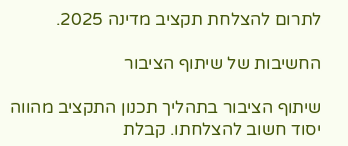לתרום להצלחת תקציב מדינה 2025.

החשיבות של שיתוף הציבור

שיתוף הציבור בתהליך תכנון התקציב מהווה יסוד חשוב להצלחתו. קבלת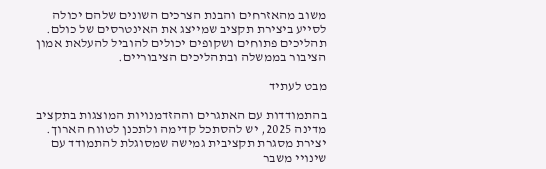משוב מהאזרחים והבנת הצרכים השונים שלהם יכולה לסייע ביצירת תקציב שמייצג את האינטרסים של כולם. תהליכים פתוחים ושקופים יכולים להוביל להעלאת אמון הציבור בממשלה ובתהליכים הציבוריים.

מבט לעתיד

בהתמודדות עם האתגרים וההזדמנויות המוצגות בתקציב מדינה 2025, יש להסתכל קדימה ולתכנן לטווח הארוך. יצירת מסגרת תקציבית גמישה שמסוגלת להתמודד עם שינויי משבר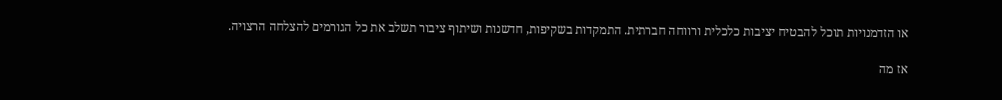או הזדמנויות תוכל להבטיח יציבות כלכלית ורווחה חברתית. התמקדות בשקיפות, חדשנות ושיתוף ציבור תשלב את כל הגורמים להצלחה הרצויה.

אז מה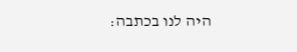היה לנו בכתבה: